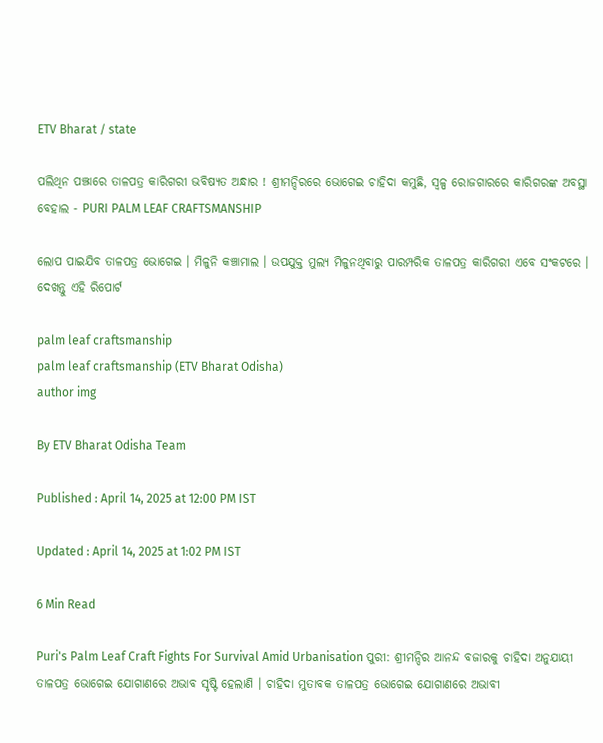ETV Bharat / state

ପଲିଥିନ ପଞ୍ଝାରେ ତାଳପତ୍ର କାରିଗରୀ ଭବିଷ୍ୟତ ଅନ୍ଧାର ! ଶ୍ରୀମନ୍ଦିରରେ ଭୋଗେଇ ଚାହିଦା କମୁଛି, ସ୍ୱଳ୍ପ ରୋଜଗାରରେ କାରିଗରଙ୍କ ଅବସ୍ଥା ବେହାଲ - PURI PALM LEAF CRAFTSMANSHIP

ଲୋପ ପାଇଯିବ ତାଳପତ୍ର ଭୋଗେଇ । ମିଳୁନି କଞ୍ଚାମାଲ । ଉପଯୁକ୍ତ ମୁଲ୍ୟ ମିଳୁନଥିବାରୁ ପାରମ୍ପରିକ ତାଳପତ୍ର କାରିଗରୀ ଏବେ ସଂକଟରେ । ଦେଖନ୍ତୁ ଏହି ରିପୋର୍ଟ

palm leaf craftsmanship
palm leaf craftsmanship (ETV Bharat Odisha)
author img

By ETV Bharat Odisha Team

Published : April 14, 2025 at 12:00 PM IST

Updated : April 14, 2025 at 1:02 PM IST

6 Min Read

Puri's Palm Leaf Craft Fights For Survival Amid Urbanisation ପୁରୀ: ଶ୍ରୀମନ୍ଦିର ଆନନ୍ଦ ବଜାରକୁ ଚାହିଦା ଅନୁଯାୟୀ ତାଳପତ୍ର ଭୋଗେଇ ଯୋଗାଣରେ ଅଭାବ ସୃଷ୍ଟି ହେଲାଣି । ଚାହିଦା ମୁତାବକ ତାଳପତ୍ର ଭୋଗେଇ ଯୋଗାଣରେ ଅଭାବୀ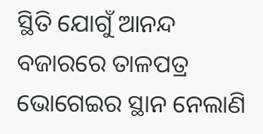ସ୍ଥିତି ଯୋଗୁଁ ଆନନ୍ଦ ବଜାରରେ ତାଳପତ୍ର ଭୋଗେଇର ସ୍ଥାନ ନେଲାଣି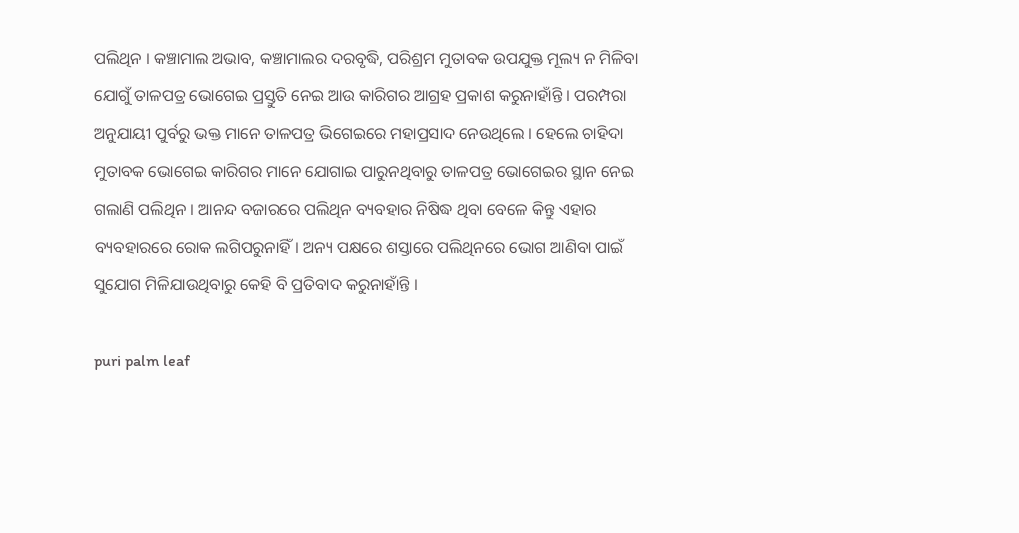ପଲିଥିନ । କଞ୍ଚାମାଲ ଅଭାବ, କଞ୍ଚାମାଲର ଦରବୃଦ୍ଧି, ପରିଶ୍ରମ ମୁତାବକ ଉପଯୁକ୍ତ ମୂଲ୍ୟ ନ ମିଳିବା ଯୋଗୁଁ ତାଳପତ୍ର ଭୋଗେଇ ପ୍ରସ୍ତୁତି ନେଇ ଆଉ କାରିଗର ଆଗ୍ରହ ପ୍ରକାଶ କରୁନାହାଁନ୍ତି । ପରମ୍ପରା ଅନୁଯାୟୀ ପୁର୍ବରୁ ଭକ୍ତ ମାନେ ତାଳପତ୍ର ଭିଗେଇରେ ମହାପ୍ରସାଦ ନେଉଥିଲେ । ହେଲେ ଚାହିଦା ମୁତାବକ ଭୋଗେଇ କାରିଗର ମାନେ ଯୋଗାଇ ପାରୁନଥିବାରୁ ତାଳପତ୍ର ଭୋଗେଇର ସ୍ଥାନ ନେଇ ଗଲାଣି ପଲିଥିନ । ଆନନ୍ଦ ବଜାରରେ ପଲିଥିନ ବ୍ୟବହାର ନିଷିଦ୍ଧ ଥିବା ବେଳେ କିନ୍ତୁ ଏହାର ବ୍ୟବହାରରେ ରୋକ ଲଗିପରୁନାହିଁ। ଅନ୍ୟ ପକ୍ଷରେ ଶସ୍ତାରେ ପଲିଥିନରେ ଭୋଗ ଆଣିବା ପାଇଁ ସୁଯୋଗ ମିଳିଯାଉଥିବାରୁ କେହି ବି ପ୍ରତିବାଦ କରୁନାହାଁନ୍ତି ।

puri palm leaf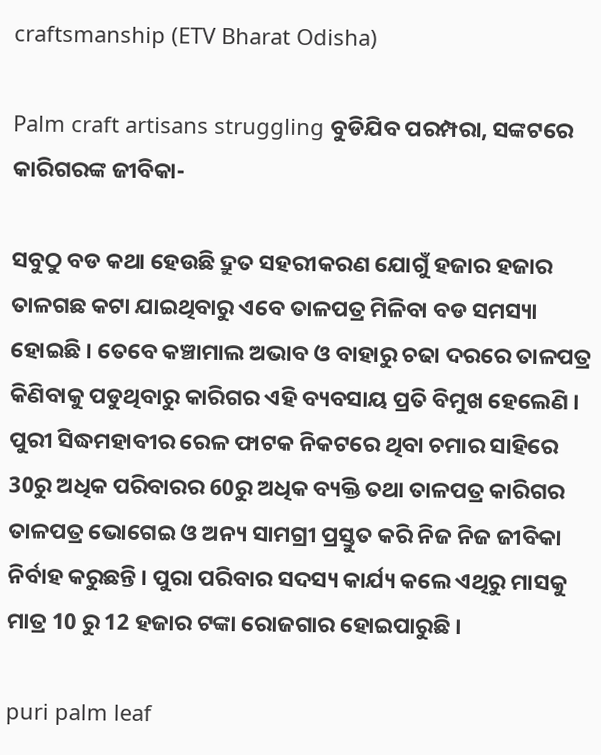craftsmanship (ETV Bharat Odisha)

Palm craft artisans struggling ବୁଡିଯିବ ପରମ୍ପରା, ସଙ୍କଟରେ କାରିଗରଙ୍କ ଜୀବିକା-

ସବୁଠୁ ବଡ କଥା ହେଉଛି ଦ୍ରୁତ ସହରୀକରଣ ଯୋଗୁଁ ହଜାର ହଜାର ତାଳଗଛ କଟା ଯାଇଥିବାରୁ ଏବେ ତାଳପତ୍ର ମିଳିବା ବଡ ସମସ୍ୟା ହୋଇଛି । ତେବେ କଞ୍ଚାମାଲ ଅଭାବ ଓ ବାହାରୁ ଚଢା ଦରରେ ତାଳପତ୍ର କିଣିବାକୁ ପଡୁଥିବାରୁ କାରିଗର ଏହି ବ୍ୟବସାୟ ପ୍ରତି ବିମୁଖ ହେଲେଣି । ପୁରୀ ସିଦ୍ଧମହାବୀର ରେଳ ଫାଟକ ନିକଟରେ ଥିବା ଚମାର ସାହିରେ 30ରୁ ଅଧିକ ପରିବାରର 60ରୁ ଅଧିକ ବ୍ୟକ୍ତି ତଥା ତାଳପତ୍ର କାରିଗର ତାଳପତ୍ର ଭୋଗେଇ ଓ ଅନ୍ୟ ସାମଗ୍ରୀ ପ୍ରସ୍ତୁତ କରି ନିଜ ନିଜ ଜୀବିକା ନିର୍ବାହ କରୁଛନ୍ତି । ପୁରା ପରିବାର ସଦସ୍ୟ କାର୍ଯ୍ୟ କଲେ ଏଥିରୁ ମାସକୁ ମାତ୍ର 10 ରୁ 12 ହଜାର ଟଙ୍କା ରୋଜଗାର ହୋଇପାରୁଛି ।

puri palm leaf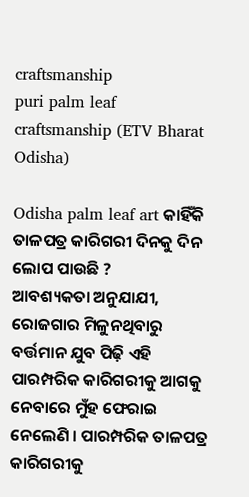craftsmanship
puri palm leaf craftsmanship (ETV Bharat Odisha)

Odisha palm leaf art କାହିଁକି ତାଳପତ୍ର କାରିଗରୀ ଦିନକୁ ଦିନ ଲୋପ ପାଉଛି ?
ଆବଶ୍ୟକତା ଅନୁଯାଯୀ, ରୋଜଗାର ମିଳୁନଥିବାରୁ ବର୍ତ୍ତମାନ ଯୁବ ପିଢ଼ି ଏହି ପାରମ୍ପରିକ କାରିଗରୀକୁ ଆଗକୁ ନେବାରେ ମୁଁହ ଫେରାଇ ନେଲେଣି । ପାରମ୍ପରିକ ତାଳପତ୍ର କାରିଗରୀକୁ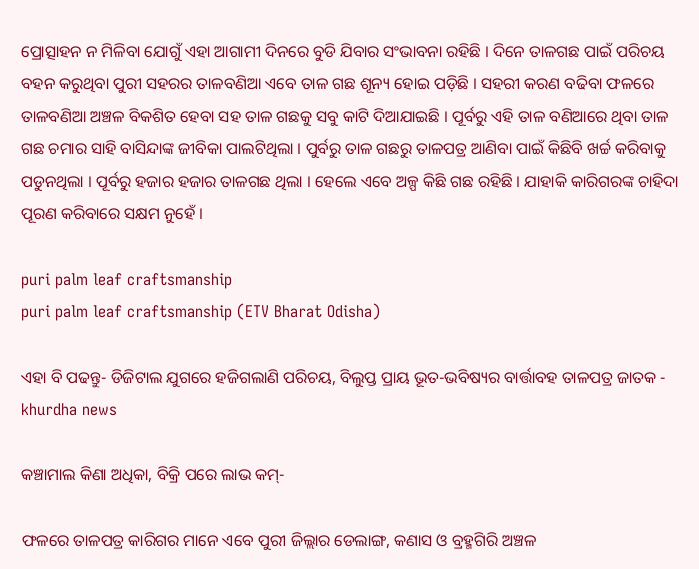ପ୍ରୋତ୍ସାହନ ନ ମିଳିବା ଯୋଗୁଁ ଏହା ଆଗାମୀ ଦିନରେ ବୁଡି ଯିବାର ସଂଭାବନା ରହିଛି । ଦିନେ ତାଳଗଛ ପାଇଁ ପରିଚୟ ବହନ କରୁଥିବା ପୁରୀ ସହରର ତାଳବଣିଆ ଏବେ ତାଳ ଗଛ ଶୂନ୍ୟ ହୋଇ ପଡ଼ିଛି । ସହରୀ କରଣ ବଢିବା ଫଳରେ ତାଳବଣିଆ ଅଞ୍ଚଳ ବିକଶିତ ହେବା ସହ ତାଳ ଗଛକୁ ସବୁ କାଟି ଦିଆଯାଇଛି । ପୂର୍ବରୁ ଏହି ତାଳ ବଣିଆରେ ଥିବା ତାଳ ଗଛ ଚମାର ସାହି ବାସିନ୍ଦାଙ୍କ ଜୀବିକା ପାଲଟିଥିଲା । ପୁର୍ବରୁ ତାଳ ଗଛରୁ ତାଳପତ୍ର ଆଣିବା ପାଇଁ କିଛିବି ଖର୍ଚ୍ଚ କରିବାକୁ ପଡୁନଥିଲା । ପୂର୍ବରୁ ହଜାର ହଜାର ତାଳଗଛ ଥିଲା । ହେଲେ ଏବେ ଅଳ୍ପ କିଛି ଗଛ ରହିଛି । ଯାହାକି କାରିଗରଙ୍କ ଚାହିଦା ପୂରଣ କରିବାରେ ସକ୍ଷମ ନୁହେଁ ।

puri palm leaf craftsmanship
puri palm leaf craftsmanship (ETV Bharat Odisha)

ଏହା ବି ପଢନ୍ତୁ- ଡିଜିଟାଲ ଯୁଗରେ ହଜିଗଲାଣି ପରିଚୟ, ବିଲୁପ୍ତ ପ୍ରାୟ ଭୂତ-ଭବିଷ୍ୟର ବାର୍ତ୍ତାବହ ତାଳପତ୍ର ଜାତକ - khurdha news

କଞ୍ଚାମାଲ କିଣା ଅଧିକା, ବିକ୍ରି ପରେ ଲାଭ କମ୍-

ଫଳରେ ତାଳପତ୍ର କାରିଗର ମାନେ ଏବେ ପୁରୀ ଜିଲ୍ଲାର ଡେଲାଙ୍ଗ, କଣାସ ଓ ବ୍ରହ୍ମଗିରି ଅଞ୍ଚଳ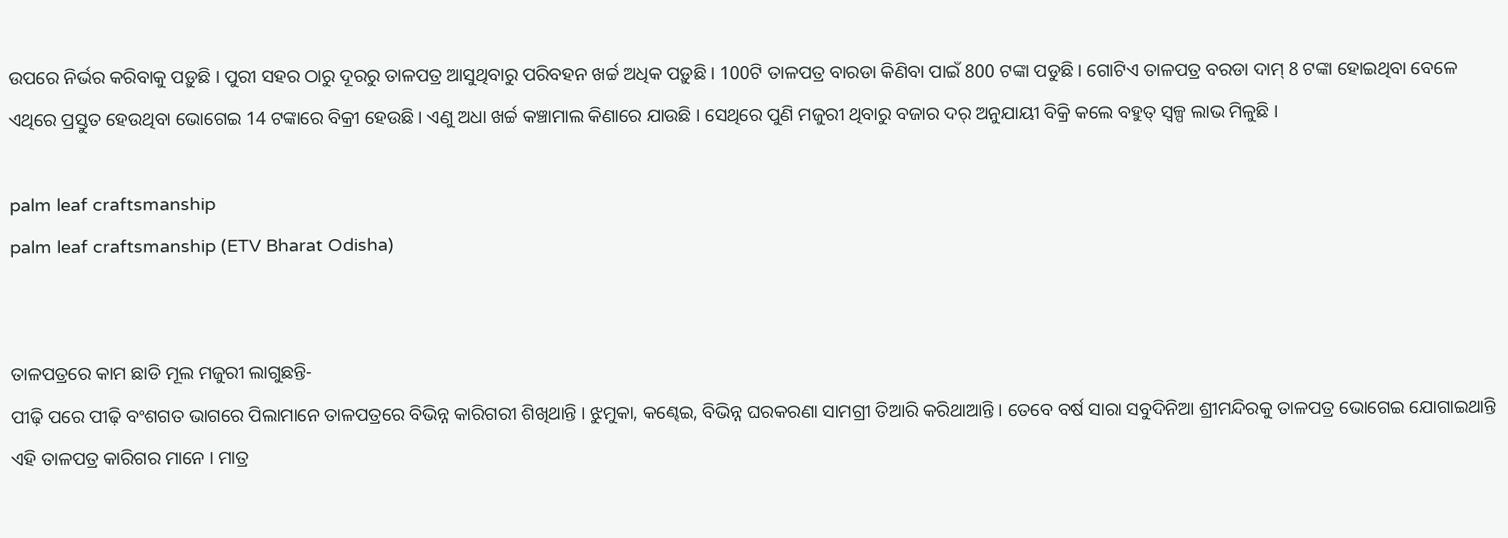ଉପରେ ନିର୍ଭର କରିବାକୁ ପଡ଼ୁଛି । ପୁରୀ ସହର ଠାରୁ ଦୂରରୁ ତାଳପତ୍ର ଆସୁଥିବାରୁ ପରିବହନ ଖର୍ଚ୍ଚ ଅଧିକ ପଡ଼ୁଛି । 100ଟି ତାଳପତ୍ର ବାରଡା କିଣିବା ପାଇଁ 800 ଟଙ୍କା ପଡୁଛି । ଗୋଟିଏ ତାଳପତ୍ର ବରଡା ଦାମ୍ 8 ଟଙ୍କା ହୋଇଥିବା ବେଳେ ଏଥିରେ ପ୍ରସ୍ତୁତ ହେଉଥିବା ଭୋଗେଇ 14 ଟଙ୍କାରେ ବିକ୍ରୀ ହେଉଛି । ଏଣୁ ଅଧା ଖର୍ଚ୍ଚ କଞ୍ଚାମାଲ କିଣାରେ ଯାଉଛି । ସେଥିରେ ପୁଣି ମଜୁରୀ ଥିବାରୁ ବଜାର ଦର୍ ଅନୁଯାୟୀ ବିକ୍ରି କଲେ ବହୁତ୍ ସ୍ୱଳ୍ପ ଲାଭ ମିଳୁଛି ।

palm leaf craftsmanship
palm leaf craftsmanship (ETV Bharat Odisha)


ତାଳପତ୍ରରେ କାମ ଛାଡି ମୂଲ ମଜୁରୀ ଲାଗୁଛନ୍ତି-
ପୀଢ଼ି ପରେ ପୀଢ଼ି ବଂଶଗତ ଭାଗରେ ପିଲାମାନେ ତାଳପତ୍ରରେ ବିଭିନ୍ନ କାରିଗରୀ ଶିଖିଥାନ୍ତି । ଝୁମୁକା, କଣ୍ଢେଇ, ବିଭିନ୍ନ ଘରକରଣା ସାମଗ୍ରୀ ତିଆରି କରିଥାଆନ୍ତି । ତେବେ ବର୍ଷ ସାରା ସବୁଦିନିଆ ଶ୍ରୀମନ୍ଦିରକୁ ତାଳପତ୍ର ଭୋଗେଇ ଯୋଗାଇଥାନ୍ତି ଏହି ତାଳପତ୍ର କାରିଗର ମାନେ । ମାତ୍ର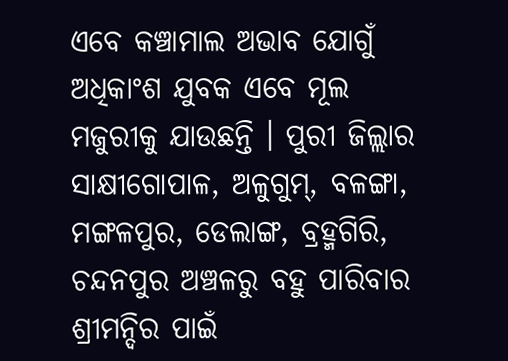ଏବେ କଞ୍ଚାମାଲ ଅଭାବ ଯୋଗୁଁ ଅଧିକାଂଶ ଯୁବକ ଏବେ ମୂଲ ମଜୁରୀକୁ ଯାଉଛନ୍ତି । ପୁରୀ ଜିଲ୍ଲାର ସାକ୍ଷୀଗୋପାଳ, ଅଳୁଗୁମ୍, ବଳଙ୍ଗା, ମଙ୍ଗଳପୁର, ଡେଲାଙ୍ଗ, ବ୍ରହ୍ମଗିରି, ଚନ୍ଦନପୁର ଅଞ୍ଚଳରୁ ବହୁ ପାରିବାର ଶ୍ରୀମନ୍ଦିର ପାଇଁ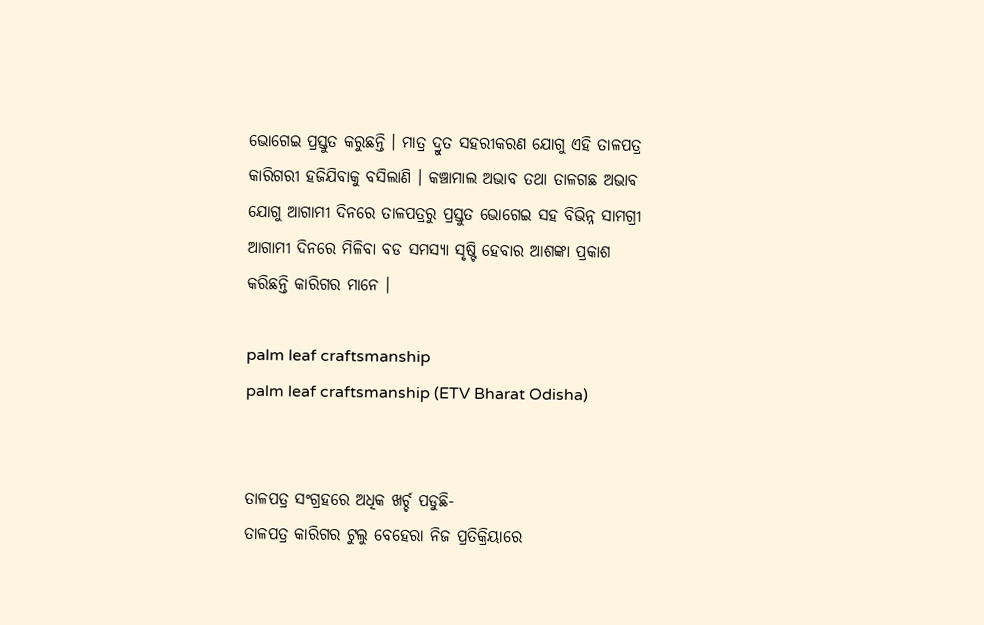ଭୋଗେଇ ପ୍ରସ୍ତୁତ କରୁଛନ୍ତି । ମାତ୍ର ଦ୍ରୁତ ସହରୀକରଣ ଯୋଗୁ ଏହି ତାଳପତ୍ର କାରିଗରୀ ହଜିଯିବାକୁ ବସିଲାଣି । କଞ୍ଚାମାଲ ଅଭାବ ତଥା ତାଳଗଛ ଅଭାବ ଯୋଗୁ ଆଗାମୀ ଦିନରେ ତାଳପତ୍ରରୁ ପ୍ରସ୍ତୁତ ଭୋଗେଇ ସହ ବିଭିନ୍ନ ସାମଗ୍ରୀ ଆଗାମୀ ଦିନରେ ମିଳିବା ବଡ ସମସ୍ୟା ସୃଷ୍ଟି ହେବାର ଆଶଙ୍କା ପ୍ରକାଶ କରିଛନ୍ତି କାରିଗର ମାନେ ।

palm leaf craftsmanship
palm leaf craftsmanship (ETV Bharat Odisha)


ତାଳପତ୍ର ସଂଗ୍ରହରେ ଅଧିକ ଖର୍ଚ୍ଚ ପଡୁଛି-
ତାଳପତ୍ର କାରିଗର ଟୁଲୁ ବେହେରା ନିଜ ପ୍ରତିକ୍ରିୟାରେ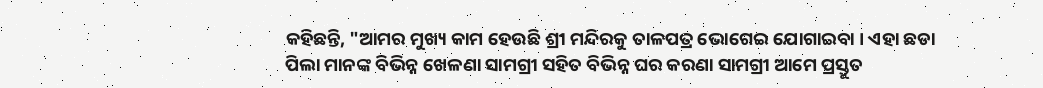କହିଛନ୍ତି, "ଆମର ମୁଖ୍ୟ କାମ ହେଉଛି ଶ୍ରୀ ମନ୍ଦିରକୁ ତାଳପତ୍ର ଭୋଗେଇ ଯୋଗାଇବା । ଏହା ଛଡା ପିଲା ମାନଙ୍କ ବିଭିନ୍ନ ଖେଳଣା ସାମଗ୍ରୀ ସହିତ ବିଭିନ୍ନ ଘର କରଣା ସାମଗ୍ରୀ ଆମେ ପ୍ରସ୍ତୁତ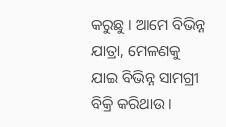କରୁଛୁ । ଆମେ ବିଭିନ୍ନ ଯାତ୍ରା, ମେଳଣକୁ ଯାଇ ବିଭିନ୍ନ ସାମଗ୍ରୀ ବିକ୍ରି କରିଥାଉ ।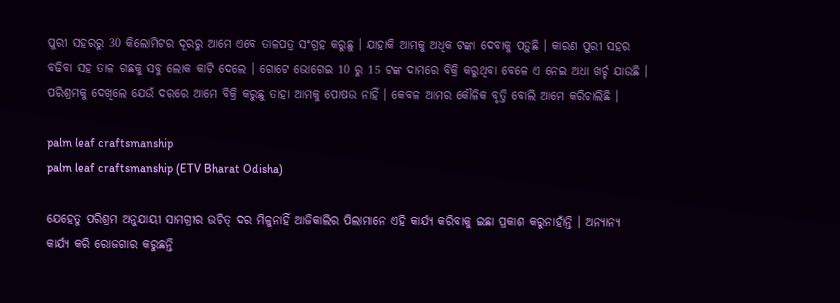ପୁରୀ ସହରରୁ 30 କିଲୋମିଟର ଦୂରରୁ ଆମେ ଏବେ ତାଳପତ୍ର ସଂଗ୍ରହ କରୁଛୁ । ଯାହାକି ଆମକୁ ଅଧିକ ଟଙ୍କା ଦେବାକୁ ପଡ଼ୁଛି । କାରଣ ପୁରୀ ସହର ବଢିବା ସହ ତାଳ ଗଛକୁ ସବୁ ଲୋକ କାଟି ଦେଲେ । ଗୋଟେ ଭୋଗେଇ 10 ରୁ 15 ଟଙ୍କ ଦାମରେ ବିକ୍ରି କରୁଥିବା ବେଳେ ଏ ନେଇ ଅଧା ଖର୍ଚ୍ଚ ଯାଉଛି । ପରିଶ୍ରମକୁ ଦେଖିଲେ ଯେଉଁ ଦରରେ ଆମେ ବିକ୍ରି କରୁଛୁ ତାହା ଆମକୁ ପୋଷଉ ନାହିଁ । କେବଳ ଆମର କୌଳିକ ବୃତ୍ତି ବୋଲି ଆମେ କରିଚାଲିଛି ।

palm leaf craftsmanship
palm leaf craftsmanship (ETV Bharat Odisha)

ଯେହେତୁ ପରିଶ୍ରମ ଅନୁଯାୟୀ ସାମଗ୍ରୀର ଉଚିତ୍ ଦର ମିଳୁନାହିଁ ଆଜିକାଲିର ପିଲାମାନେ ଏହି କାର୍ଯ୍ୟ କରିବାକୁ ଇଛା ପ୍ରକାଶ କରୁନାହାଁନ୍ତି । ଅନ୍ୟାନ୍ୟ କାର୍ଯ୍ୟ କରି ରୋଜଗାର କରୁଛନ୍ତି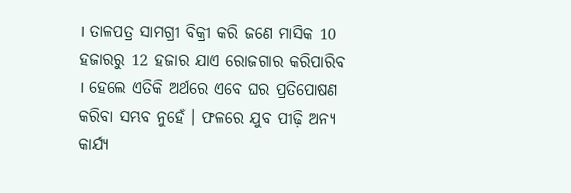। ତାଳପତ୍ର ସାମଗ୍ରୀ ବିକ୍ରୀ କରି ଜଣେ ମାସିକ 10 ହଜାରରୁ 12 ହଜାର ଯାଏ ରୋଜଗାର କରିପାରିବ । ହେଲେ ଏତିକି ଅର୍ଥରେ ଏବେ ଘର ପ୍ରତିପୋଷଣ କରିବା ସମ୍ଭବ ନୁହେଁ । ଫଳରେ ଯୁବ ପୀଢ଼ି ଅନ୍ୟ କାର୍ଯ୍ୟ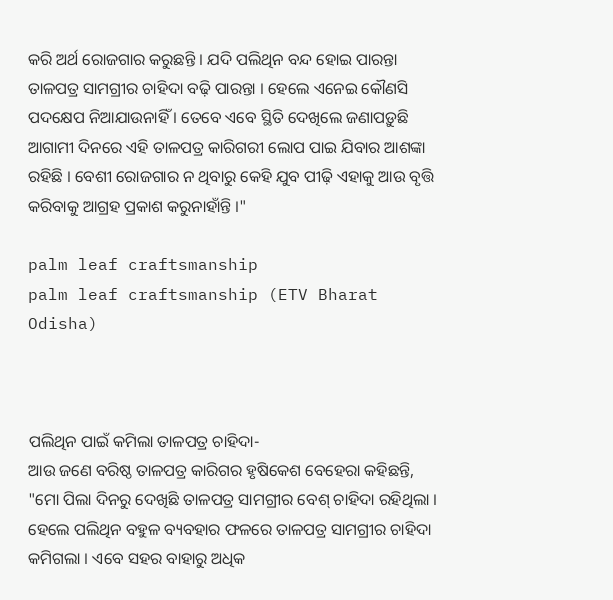କରି ଅର୍ଥ ରୋଜଗାର କରୁଛନ୍ତି । ଯଦି ପଲିଥିନ ବନ୍ଦ ହୋଇ ପାରନ୍ତା ତାଳପତ୍ର ସାମଗ୍ରୀର ଚାହିଦା ବଢ଼ି ପାରନ୍ତା । ହେଲେ ଏନେଇ କୌଣସି ପଦକ୍ଷେପ ନିଆଯାଉନାହିଁ । ତେବେ ଏବେ ସ୍ଥିତି ଦେଖିଲେ ଜଣାପଡ଼ୁଛି ଆଗାମୀ ଦିନରେ ଏହି ତାଳପତ୍ର କାରିଗରୀ ଲୋପ ପାଇ ଯିବାର ଆଶଙ୍କା ରହିଛି । ବେଶୀ ରୋଜଗାର ନ ଥିବାରୁ କେହି ଯୁବ ପୀଢ଼ି ଏହାକୁ ଆଉ ବୃତ୍ତି କରିବାକୁ ଆଗ୍ରହ ପ୍ରକାଶ କରୁନାହାଁନ୍ତି ।"

palm leaf craftsmanship
palm leaf craftsmanship (ETV Bharat Odisha)



ପଲିଥିନ ପାଇଁ କମିଲା ତାଳପତ୍ର ଚାହିଦା-
ଆଉ ଜଣେ ବରିଷ୍ଠ ତାଳପତ୍ର କାରିଗର ହୃଷିକେଶ ବେହେରା କହିଛନ୍ତି, "ମୋ ପିଲା ଦିନରୁ ଦେଖିଛି ତାଳପତ୍ର ସାମଗ୍ରୀର ବେଶ୍ ଚାହିଦା ରହିଥିଲା । ହେଲେ ପଲିଥିନ ବହୁଳ ବ୍ୟବହାର ଫଳରେ ତାଳପତ୍ର ସାମଗ୍ରୀର ଚାହିଦା କମିଗଲା । ଏବେ ସହର ବାହାରୁ ଅଧିକ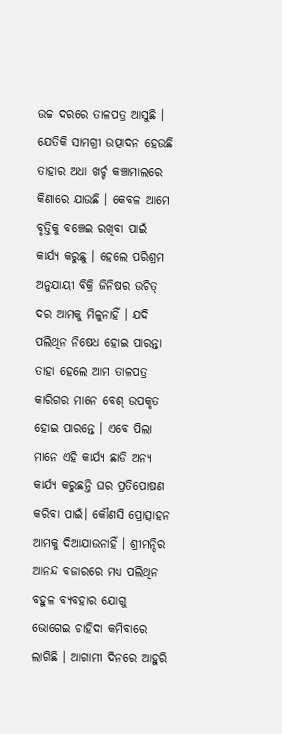ଉଚ୍ଚ ଦରରେ ତାଳପତ୍ର ଆସୁଛି । ଯେତିକି ସାମଗ୍ରୀ ଉତ୍ପାଦନ ହେଉଛି ତାହାର ଅଧା ଖର୍ଚ୍ଚ କଞ୍ଚାମାଲରେ କିଣାରେ ଯାଉଛି । କେବଳ ଆମେ ବୃତ୍ତିକୁ ବଞ୍ଚେଇ ରଖିବା ପାଇଁ କାର୍ଯ୍ୟ କରୁଛୁ । ହେଲେ ପରିଶ୍ରମ ଅନୁଯାୟୀ ବିକ୍ରି ଜିନିଷର ଉଚିତ୍ ଦର ଆମକୁ ମିଳୁନାହିଁ । ଯଦି ପଲିଥିନ ନିଷେଧ ହୋଇ ପାରନ୍ତା ତାହା ହେଲେ ଆମ ତାଳପତ୍ର କାରିଗର ମାନେ ବେଶ୍ ଉପକୃତ ହୋଇ ପାରନ୍ତେ । ଏବେ ପିଲା ମାନେ ଏହି କାର୍ଯ୍ୟ ଛାଡି ଅନ୍ୟ କାର୍ଯ୍ୟ କରୁଛନ୍ତି ଘର ପ୍ରତିପୋଷଣ କରିବା ପାଇଁ। କୌଣସି ପ୍ରୋତ୍ସାହନ ଆମକୁ ଦିଆଯାଉନାହିଁ । ଶ୍ରୀମନ୍ଦିର ଆନନ୍ଦ ବଜାରରେ ମଧ୍ୟ ପଲିଥିନ ବହୁଳ ବ୍ୟବହାର ଯୋଗୁ ଭୋଗେଇ ଚାହିଦା କମିବାରେ ଲାଗିଛି । ଆଗାମୀ ଦିନରେ ଆହୁରି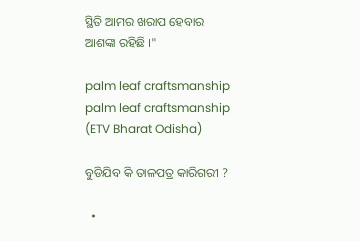ସ୍ଥିତି ଆମର ଖରାପ ହେବାର ଆଶଙ୍କା ରହିଛି ।"

palm leaf craftsmanship
palm leaf craftsmanship (ETV Bharat Odisha)

ବୁଡିଯିବ କି ତାଳପତ୍ର କାରିଗରୀ ?

  •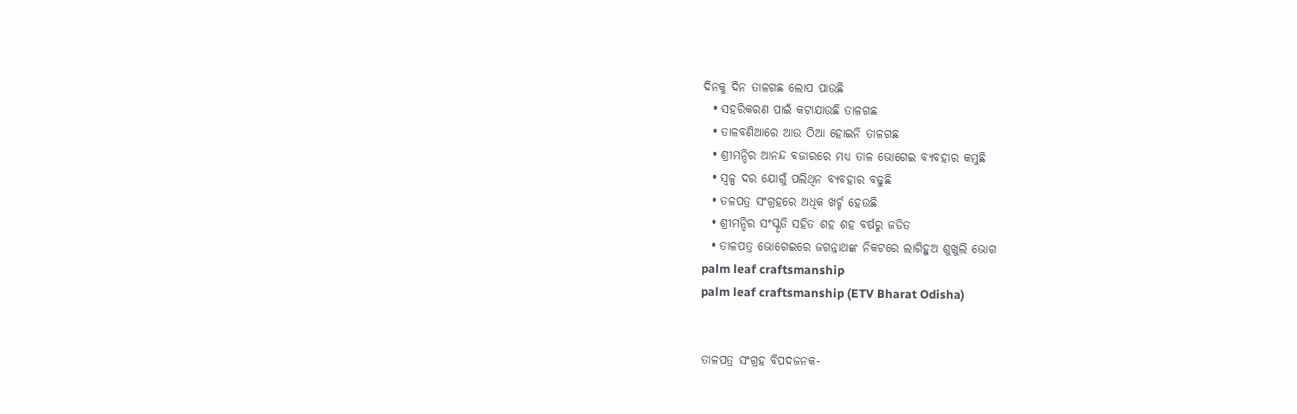ଦିନକୁ ଦିନ ତାଳଗଛ ଲୋପ ପାଉଛି
  • ସହରିକରଣ ପାଇଁ କଟାଯାଉଛି ତାଳଗଛ
  • ତାଳବଣିଆରେ ଆଉ ଠିଆ ହୋଇନି ତାଳଗଛ
  • ଶ୍ରୀମନ୍ଦିର ଆନନ୍ଦ ବଜାରରେ ମଧ୍ୟ ତାଳ ଭୋଗେଇ ବ୍ୟବହାର କମୁଛି
  • ସ୍ୱଳ୍ପ ଦର ଯୋଗୁଁ ପଲିଥିନ ବ୍ୟବହାର ବଢୁଛି
  • ତଳପତ୍ର ସଂଗ୍ରହରେ ଅଧିକ ଖର୍ଚ୍ଚ ହେଉଛି
  • ଶ୍ରୀମନ୍ଦିର ସଂସ୍କୃତି ସହିତ ଶହ ଶହ ବର୍ଷରୁ ଜଡିତ
  • ତାଳପତ୍ର ଭୋଗେଇରେ ଜଗନ୍ନାଥଙ୍କ ନିକଟରେ ଲାଗିହୁଅ ଶୁଖୁଲି ଭୋଗ
palm leaf craftsmanship
palm leaf craftsmanship (ETV Bharat Odisha)


ତାଳପତ୍ର ସଂଗ୍ରହ ବିପଦଜନକ-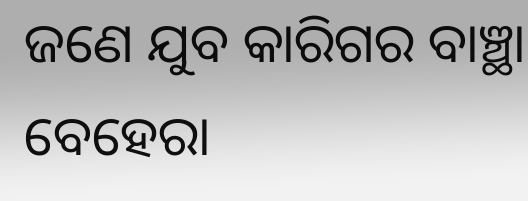ଜଣେ ଯୁବ କାରିଗର ବାଞ୍ଛା ବେହେରା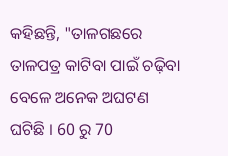କହିଛନ୍ତି, "ତାଳଗଛରେ ତାଳପତ୍ର କାଟିବା ପାଇଁ ଚଢ଼ିବା ବେଳେ ଅନେକ ଅଘଟଣ ଘଟିଛି । 60 ରୁ 70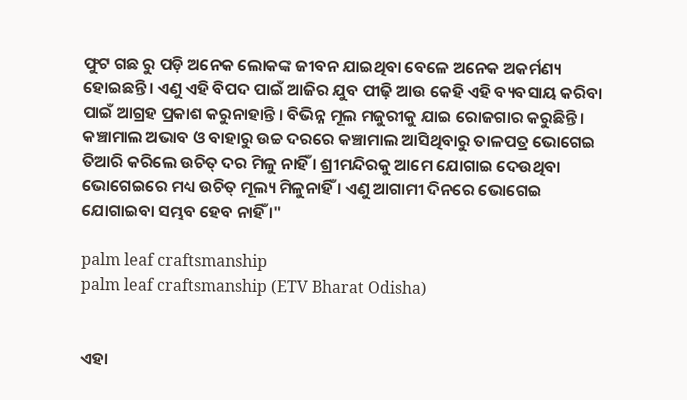ଫୁଟ ଗଛ ରୁ ପଡ଼ି ଅନେକ ଲୋକଙ୍କ ଜୀବନ ଯାଇଥିବା ବେଳେ ଅନେକ ଅକର୍ମଣ୍ୟ ହୋଇଛନ୍ତି। ଏଣୁ ଏହି ବିପଦ ପାଇଁ ଆଜିର ଯୁବ ପୀଢ଼ି ଆଉ କେହି ଏହି ବ୍ୟବସାୟ କରିବା ପାଇଁ ଆଗ୍ରହ ପ୍ରକାଶ କରୁନାହାନ୍ତି । ବିଭିନ୍ନ ମୂଲ ମଜୁରୀକୁ ଯାଇ ରୋଜଗାର କରୁଛିନ୍ତି । କଞ୍ଚାମାଲ ଅଭାବ ଓ ବାହାରୁ ଉଚ୍ଚ ଦରରେ କଞ୍ଚାମାଲ ଆସିଥିବାରୁ ତାଳପତ୍ର ଭୋଗେଇ ତିଆରି କରିଲେ ଉଚିତ୍ ଦର ମିଳୁ ନାହିଁ । ଶ୍ରୀମନ୍ଦିରକୁ ଆମେ ଯୋଗାଇ ଦେଉଥିବା ଭୋଗେଇରେ ମଧ୍ୟ ଉଚିତ୍ ମୂଲ୍ୟ ମିଳୁନାହିଁ । ଏଣୁ ଆଗାମୀ ଦିନରେ ଭୋଗେଇ ଯୋଗାଇବା ସମ୍ଭବ ହେବ ନାହିଁ ।"

palm leaf craftsmanship
palm leaf craftsmanship (ETV Bharat Odisha)


ଏହା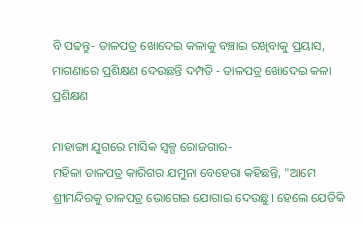ବି ପଢନ୍ତୁ- ତାଳପତ୍ର ଖୋଦେଇ କଳାକୁ ବଞ୍ଚାଇ ରଖିବାକୁ ପ୍ରୟାସ, ମାଗଣାରେ ପ୍ରଶିକ୍ଷଣ ଦେଉଛନ୍ତି ଦମ୍ପତି - ତାଳପତ୍ର ଖୋଦେଇ କଳା ପ୍ରଶିକ୍ଷଣ

ମାହାଙ୍ଗା ଯୁଗରେ ମାସିକ ସ୍ୱଳ୍ପ ରୋଜଗାର-
ମହିଳା ତାଳପତ୍ର କାରିଗର ଯମୁନା ବେହେରା କହିଛନ୍ତି, "ଆମେ ଶ୍ରୀମନ୍ଦିରକୁ ତାଳପତ୍ର ଭୋଗେଇ ଯୋଗାଇ ଦେଉଛୁ। ହେଲେ ଯେତିକି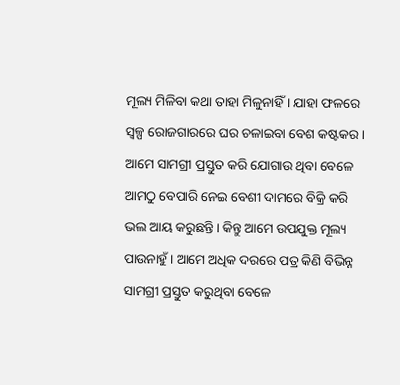ମୂଲ୍ୟ ମିଳିବା କଥା ତାହା ମିଳୁନାହିଁ । ଯାହା ଫଳରେ ସ୍ୱଳ୍ପ ରୋଜଗାରରେ ଘର ଚଳାଇବା ବେଶ କଷ୍ଟକର। ଆମେ ସାମଗ୍ରୀ ପ୍ରସ୍ତୁତ କରି ଯୋଗାଉ ଥିବା ବେଳେ ଆମଠୁ ବେପାରି ନେଇ ବେଶୀ ଦାମରେ ବିକ୍ରି କରି ଭଲ ଆୟ କରୁଛନ୍ତି। କିନ୍ତୁ ଆମେ ଉପଯୁକ୍ତ ମୂଲ୍ୟ ପାଉନାହୁଁ । ଆମେ ଅଧିକ ଦରରେ ପତ୍ର କିଣି ବିଭିନ୍ନ ସାମଗ୍ରୀ ପ୍ରସ୍ତୁତ କରୁଥିବା ବେଳେ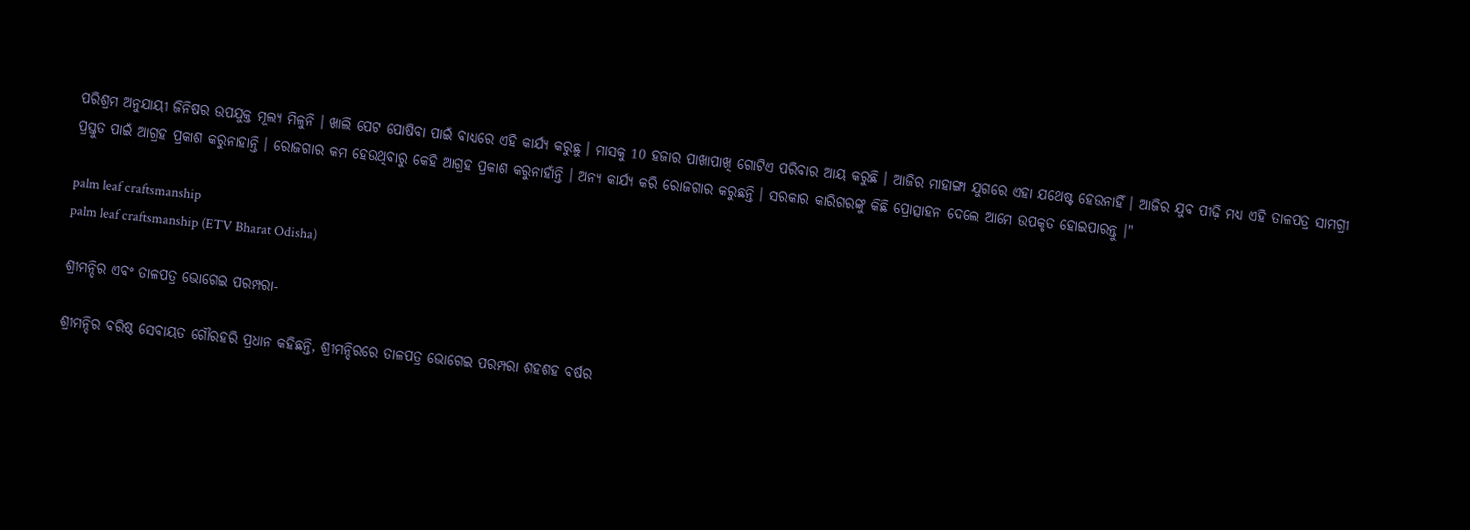ପରିଶ୍ରମ ଅନୁଯାୟୀ ଜିନିଷର ଉପଯୁକ୍ତ ମୂଲ୍ୟ ମିଳୁନି । ଖାଲି ପେଟ ପୋଷିବା ପାଇଁ ବାଧ୍ୟରେ ଏହି କାର୍ଯ୍ୟ କରୁଛୁ । ମାସକୁ 10 ହଜାର ପାଖାପାଖି ଗୋଟିଏ ପରିବାର ଆୟ କରୁଛି । ଆଜିର ମାହାଙ୍ଗା ଯୁଗରେ ଏହା ଯଥେଷ୍ଟ ହେଉନାହିଁ । ଆଜିର ଯୁବ ପୀଢ଼ି ମଧ୍ୟ ଏହି ତାଳପତ୍ର ସାମଗ୍ରୀ ପ୍ରସ୍ତୁତ ପାଇଁ ଆଗ୍ରହ ପ୍ରକାଶ କରୁନାହାନ୍ତି । ରୋଜଗାର କମ ହେଉଥିବାରୁ କେହି ଆଗ୍ରହ ପ୍ରକାଶ କରୁନାହାଁନ୍ତି । ଅନ୍ୟ କାର୍ଯ୍ୟ କରି ରୋଜଗାର କରୁଛନ୍ତି । ସରକାର କାରିଗରଙ୍କୁ କିଛି ପ୍ରୋତ୍ସାହନ ଦେଲେ ଆମେ ଉପକୃତ ହୋଇପାରନ୍ତୁ ।"

palm leaf craftsmanship
palm leaf craftsmanship (ETV Bharat Odisha)

ଶ୍ରୀମନ୍ଦିର ଏବଂ ତାଳପତ୍ର ଭୋଗେଇ ପରମ୍ପରା-

ଶ୍ରୀମନ୍ଦିର ବରିଷ୍ଠ ସେବାୟତ ଗୌରହରି ପ୍ରଧାନ କହିଛନ୍ତି, ଶ୍ରୀମନ୍ଦିରରେ ତାଳପତ୍ର ଭୋଗେଇ ପରମ୍ପରା ଶହଶହ ବର୍ଷର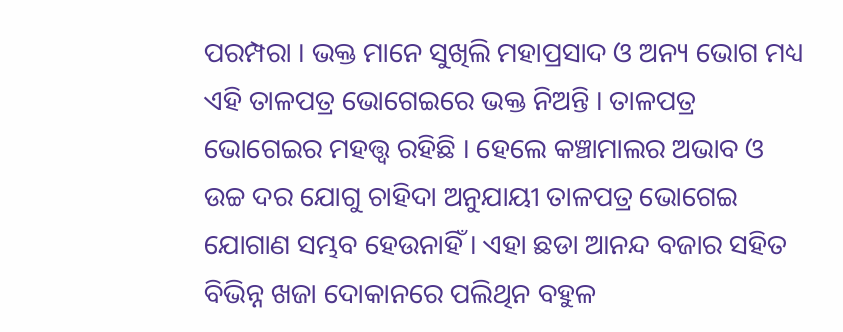ପରମ୍ପରା । ଭକ୍ତ ମାନେ ସୁଖିଲି ମହାପ୍ରସାଦ ଓ ଅନ୍ୟ ଭୋଗ ମଧ୍ୟ ଏହି ତାଳପତ୍ର ଭୋଗେଇରେ ଭକ୍ତ ନିଅନ୍ତି । ତାଳପତ୍ର ଭୋଗେଇର ମହତ୍ତ୍ଵ ରହିଛି । ହେଲେ କଞ୍ଚାମାଲର ଅଭାବ ଓ ଉଚ୍ଚ ଦର ଯୋଗୁ ଚାହିଦା ଅନୁଯାୟୀ ତାଳପତ୍ର ଭୋଗେଇ ଯୋଗାଣ ସମ୍ଭବ ହେଉନାହିଁ । ଏହା ଛଡା ଆନନ୍ଦ ବଜାର ସହିତ ବିଭିନ୍ନ ଖଜା ଦୋକାନରେ ପଲିଥିନ ବହୁଳ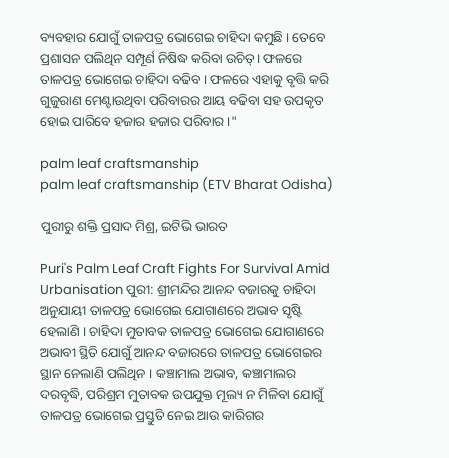ବ୍ୟବହାର ଯୋଗୁଁ ତାଳପତ୍ର ଭୋଗେଇ ଚାହିଦା କମୁଛି । ତେବେ ପ୍ରଶାସନ ପଲିଥିନ ସମ୍ପୂର୍ଣ ନିଷିଦ୍ଧ କରିବା ଉଚିତ୍। ଫଳରେ ତାଳପତ୍ର ଭୋଗେଇ ଚାହିଦା ବଢିବ । ଫଳରେ ଏହାକୁ ବୃତ୍ତି କରି ଗୁଜୁରାଣ ମେଣ୍ଟାଉଥିବା ପରିବାରର ଆୟ ବଢିବା ସହ ଉପକୃତ ହୋଇ ପାରିବେ ହଜାର ହଜାର ପରିବାର ।"

palm leaf craftsmanship
palm leaf craftsmanship (ETV Bharat Odisha)

ପୁରୀରୁ ଶକ୍ତି ପ୍ରସାଦ ମିଶ୍ର, ଇଟିଭି ଭାରତ

Puri's Palm Leaf Craft Fights For Survival Amid Urbanisation ପୁରୀ: ଶ୍ରୀମନ୍ଦିର ଆନନ୍ଦ ବଜାରକୁ ଚାହିଦା ଅନୁଯାୟୀ ତାଳପତ୍ର ଭୋଗେଇ ଯୋଗାଣରେ ଅଭାବ ସୃଷ୍ଟି ହେଲାଣି । ଚାହିଦା ମୁତାବକ ତାଳପତ୍ର ଭୋଗେଇ ଯୋଗାଣରେ ଅଭାବୀ ସ୍ଥିତି ଯୋଗୁଁ ଆନନ୍ଦ ବଜାରରେ ତାଳପତ୍ର ଭୋଗେଇର ସ୍ଥାନ ନେଲାଣି ପଲିଥିନ । କଞ୍ଚାମାଲ ଅଭାବ, କଞ୍ଚାମାଲର ଦରବୃଦ୍ଧି, ପରିଶ୍ରମ ମୁତାବକ ଉପଯୁକ୍ତ ମୂଲ୍ୟ ନ ମିଳିବା ଯୋଗୁଁ ତାଳପତ୍ର ଭୋଗେଇ ପ୍ରସ୍ତୁତି ନେଇ ଆଉ କାରିଗର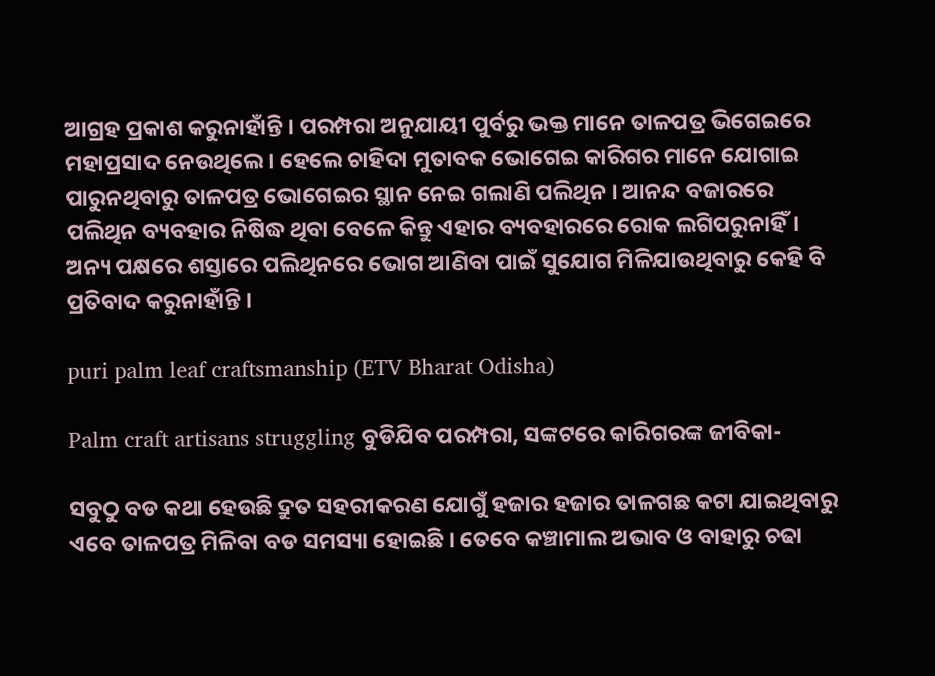ଆଗ୍ରହ ପ୍ରକାଶ କରୁନାହାଁନ୍ତି । ପରମ୍ପରା ଅନୁଯାୟୀ ପୁର୍ବରୁ ଭକ୍ତ ମାନେ ତାଳପତ୍ର ଭିଗେଇରେ ମହାପ୍ରସାଦ ନେଉଥିଲେ । ହେଲେ ଚାହିଦା ମୁତାବକ ଭୋଗେଇ କାରିଗର ମାନେ ଯୋଗାଇ ପାରୁନଥିବାରୁ ତାଳପତ୍ର ଭୋଗେଇର ସ୍ଥାନ ନେଇ ଗଲାଣି ପଲିଥିନ । ଆନନ୍ଦ ବଜାରରେ ପଲିଥିନ ବ୍ୟବହାର ନିଷିଦ୍ଧ ଥିବା ବେଳେ କିନ୍ତୁ ଏହାର ବ୍ୟବହାରରେ ରୋକ ଲଗିପରୁନାହିଁ। ଅନ୍ୟ ପକ୍ଷରେ ଶସ୍ତାରେ ପଲିଥିନରେ ଭୋଗ ଆଣିବା ପାଇଁ ସୁଯୋଗ ମିଳିଯାଉଥିବାରୁ କେହି ବି ପ୍ରତିବାଦ କରୁନାହାଁନ୍ତି ।

puri palm leaf craftsmanship (ETV Bharat Odisha)

Palm craft artisans struggling ବୁଡିଯିବ ପରମ୍ପରା, ସଙ୍କଟରେ କାରିଗରଙ୍କ ଜୀବିକା-

ସବୁଠୁ ବଡ କଥା ହେଉଛି ଦ୍ରୁତ ସହରୀକରଣ ଯୋଗୁଁ ହଜାର ହଜାର ତାଳଗଛ କଟା ଯାଇଥିବାରୁ ଏବେ ତାଳପତ୍ର ମିଳିବା ବଡ ସମସ୍ୟା ହୋଇଛି । ତେବେ କଞ୍ଚାମାଲ ଅଭାବ ଓ ବାହାରୁ ଚଢା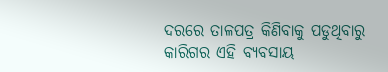ଦରରେ ତାଳପତ୍ର କିଣିବାକୁ ପଡୁଥିବାରୁ କାରିଗର ଏହି ବ୍ୟବସାୟ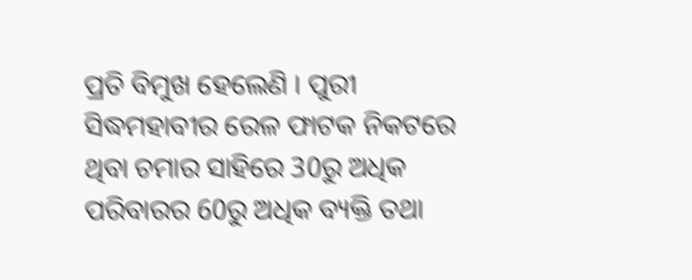ପ୍ରତି ବିମୁଖ ହେଲେଣି । ପୁରୀ ସିଦ୍ଧମହାବୀର ରେଳ ଫାଟକ ନିକଟରେ ଥିବା ଚମାର ସାହିରେ 30ରୁ ଅଧିକ ପରିବାରର 60ରୁ ଅଧିକ ବ୍ୟକ୍ତି ତଥା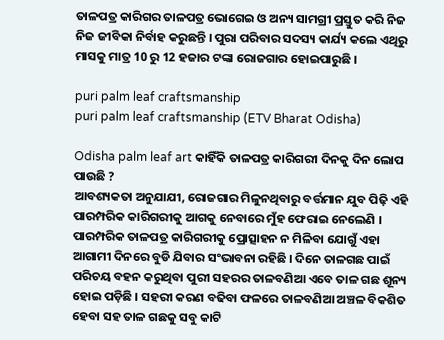ତାଳପତ୍ର କାରିଗର ତାଳପତ୍ର ଭୋଗେଇ ଓ ଅନ୍ୟ ସାମଗ୍ରୀ ପ୍ରସ୍ତୁତ କରି ନିଜ ନିଜ ଜୀବିକା ନିର୍ବାହ କରୁଛନ୍ତି । ପୁରା ପରିବାର ସଦସ୍ୟ କାର୍ଯ୍ୟ କଲେ ଏଥିରୁ ମାସକୁ ମାତ୍ର 10 ରୁ 12 ହଜାର ଟଙ୍କା ରୋଜଗାର ହୋଇପାରୁଛି ।

puri palm leaf craftsmanship
puri palm leaf craftsmanship (ETV Bharat Odisha)

Odisha palm leaf art କାହିଁକି ତାଳପତ୍ର କାରିଗରୀ ଦିନକୁ ଦିନ ଲୋପ ପାଉଛି ?
ଆବଶ୍ୟକତା ଅନୁଯାଯୀ, ରୋଜଗାର ମିଳୁନଥିବାରୁ ବର୍ତ୍ତମାନ ଯୁବ ପିଢ଼ି ଏହି ପାରମ୍ପରିକ କାରିଗରୀକୁ ଆଗକୁ ନେବାରେ ମୁଁହ ଫେରାଇ ନେଲେଣି । ପାରମ୍ପରିକ ତାଳପତ୍ର କାରିଗରୀକୁ ପ୍ରୋତ୍ସାହନ ନ ମିଳିବା ଯୋଗୁଁ ଏହା ଆଗାମୀ ଦିନରେ ବୁଡି ଯିବାର ସଂଭାବନା ରହିଛି । ଦିନେ ତାଳଗଛ ପାଇଁ ପରିଚୟ ବହନ କରୁଥିବା ପୁରୀ ସହରର ତାଳବଣିଆ ଏବେ ତାଳ ଗଛ ଶୂନ୍ୟ ହୋଇ ପଡ଼ିଛି । ସହରୀ କରଣ ବଢିବା ଫଳରେ ତାଳବଣିଆ ଅଞ୍ଚଳ ବିକଶିତ ହେବା ସହ ତାଳ ଗଛକୁ ସବୁ କାଟି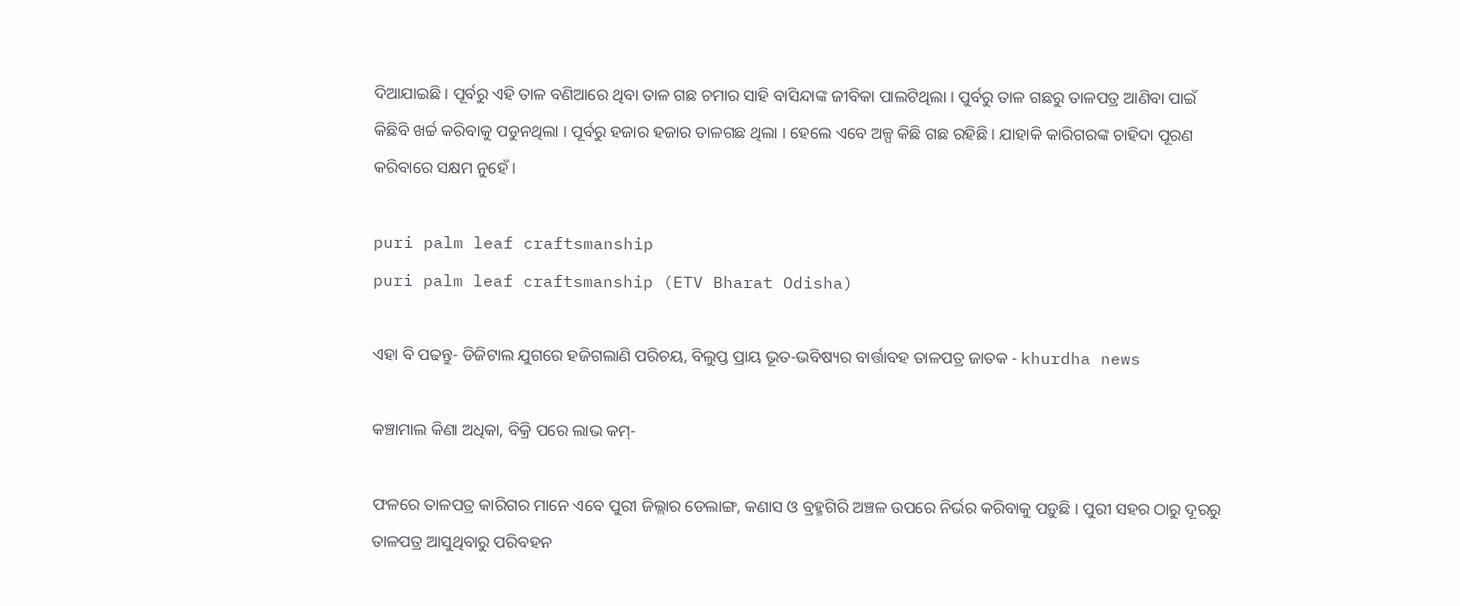ଦିଆଯାଇଛି । ପୂର୍ବରୁ ଏହି ତାଳ ବଣିଆରେ ଥିବା ତାଳ ଗଛ ଚମାର ସାହି ବାସିନ୍ଦାଙ୍କ ଜୀବିକା ପାଲଟିଥିଲା । ପୁର୍ବରୁ ତାଳ ଗଛରୁ ତାଳପତ୍ର ଆଣିବା ପାଇଁ କିଛିବି ଖର୍ଚ୍ଚ କରିବାକୁ ପଡୁନଥିଲା । ପୂର୍ବରୁ ହଜାର ହଜାର ତାଳଗଛ ଥିଲା । ହେଲେ ଏବେ ଅଳ୍ପ କିଛି ଗଛ ରହିଛି । ଯାହାକି କାରିଗରଙ୍କ ଚାହିଦା ପୂରଣ କରିବାରେ ସକ୍ଷମ ନୁହେଁ ।

puri palm leaf craftsmanship
puri palm leaf craftsmanship (ETV Bharat Odisha)

ଏହା ବି ପଢନ୍ତୁ- ଡିଜିଟାଲ ଯୁଗରେ ହଜିଗଲାଣି ପରିଚୟ, ବିଲୁପ୍ତ ପ୍ରାୟ ଭୂତ-ଭବିଷ୍ୟର ବାର୍ତ୍ତାବହ ତାଳପତ୍ର ଜାତକ - khurdha news

କଞ୍ଚାମାଲ କିଣା ଅଧିକା, ବିକ୍ରି ପରେ ଲାଭ କମ୍-

ଫଳରେ ତାଳପତ୍ର କାରିଗର ମାନେ ଏବେ ପୁରୀ ଜିଲ୍ଲାର ଡେଲାଙ୍ଗ, କଣାସ ଓ ବ୍ରହ୍ମଗିରି ଅଞ୍ଚଳ ଉପରେ ନିର୍ଭର କରିବାକୁ ପଡ଼ୁଛି । ପୁରୀ ସହର ଠାରୁ ଦୂରରୁ ତାଳପତ୍ର ଆସୁଥିବାରୁ ପରିବହନ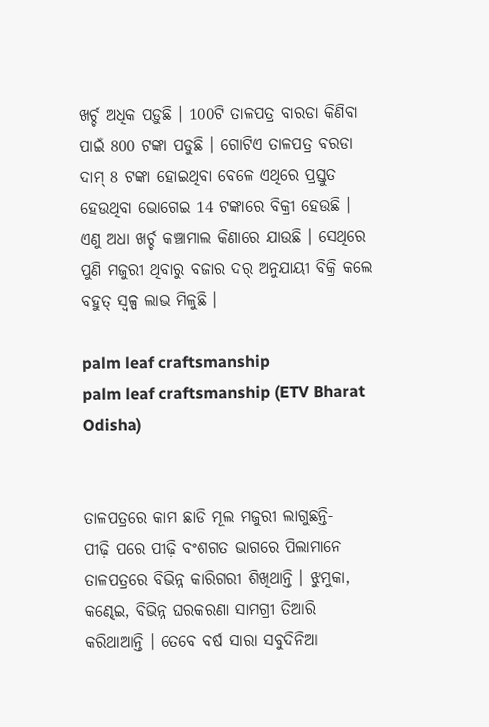ଖର୍ଚ୍ଚ ଅଧିକ ପଡ଼ୁଛି । 100ଟି ତାଳପତ୍ର ବାରଡା କିଣିବା ପାଇଁ 800 ଟଙ୍କା ପଡୁଛି । ଗୋଟିଏ ତାଳପତ୍ର ବରଡା ଦାମ୍ 8 ଟଙ୍କା ହୋଇଥିବା ବେଳେ ଏଥିରେ ପ୍ରସ୍ତୁତ ହେଉଥିବା ଭୋଗେଇ 14 ଟଙ୍କାରେ ବିକ୍ରୀ ହେଉଛି । ଏଣୁ ଅଧା ଖର୍ଚ୍ଚ କଞ୍ଚାମାଲ କିଣାରେ ଯାଉଛି । ସେଥିରେ ପୁଣି ମଜୁରୀ ଥିବାରୁ ବଜାର ଦର୍ ଅନୁଯାୟୀ ବିକ୍ରି କଲେ ବହୁତ୍ ସ୍ୱଳ୍ପ ଲାଭ ମିଳୁଛି ।

palm leaf craftsmanship
palm leaf craftsmanship (ETV Bharat Odisha)


ତାଳପତ୍ରରେ କାମ ଛାଡି ମୂଲ ମଜୁରୀ ଲାଗୁଛନ୍ତି-
ପୀଢ଼ି ପରେ ପୀଢ଼ି ବଂଶଗତ ଭାଗରେ ପିଲାମାନେ ତାଳପତ୍ରରେ ବିଭିନ୍ନ କାରିଗରୀ ଶିଖିଥାନ୍ତି । ଝୁମୁକା, କଣ୍ଢେଇ, ବିଭିନ୍ନ ଘରକରଣା ସାମଗ୍ରୀ ତିଆରି କରିଥାଆନ୍ତି । ତେବେ ବର୍ଷ ସାରା ସବୁଦିନିଆ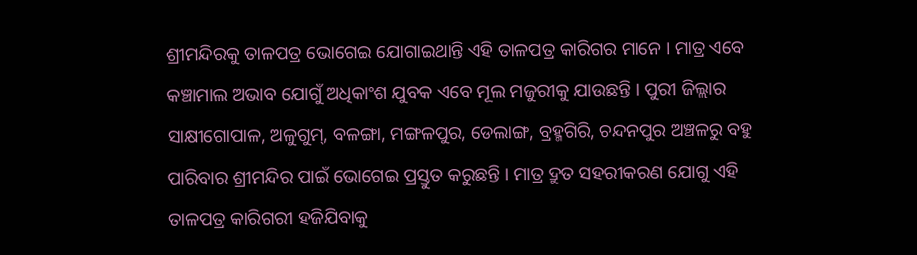ଶ୍ରୀମନ୍ଦିରକୁ ତାଳପତ୍ର ଭୋଗେଇ ଯୋଗାଇଥାନ୍ତି ଏହି ତାଳପତ୍ର କାରିଗର ମାନେ । ମାତ୍ର ଏବେ କଞ୍ଚାମାଲ ଅଭାବ ଯୋଗୁଁ ଅଧିକାଂଶ ଯୁବକ ଏବେ ମୂଲ ମଜୁରୀକୁ ଯାଉଛନ୍ତି । ପୁରୀ ଜିଲ୍ଲାର ସାକ୍ଷୀଗୋପାଳ, ଅଳୁଗୁମ୍, ବଳଙ୍ଗା, ମଙ୍ଗଳପୁର, ଡେଲାଙ୍ଗ, ବ୍ରହ୍ମଗିରି, ଚନ୍ଦନପୁର ଅଞ୍ଚଳରୁ ବହୁ ପାରିବାର ଶ୍ରୀମନ୍ଦିର ପାଇଁ ଭୋଗେଇ ପ୍ରସ୍ତୁତ କରୁଛନ୍ତି । ମାତ୍ର ଦ୍ରୁତ ସହରୀକରଣ ଯୋଗୁ ଏହି ତାଳପତ୍ର କାରିଗରୀ ହଜିଯିବାକୁ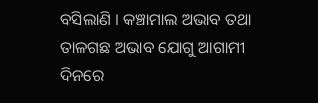ବସିଲାଣି । କଞ୍ଚାମାଲ ଅଭାବ ତଥା ତାଳଗଛ ଅଭାବ ଯୋଗୁ ଆଗାମୀ ଦିନରେ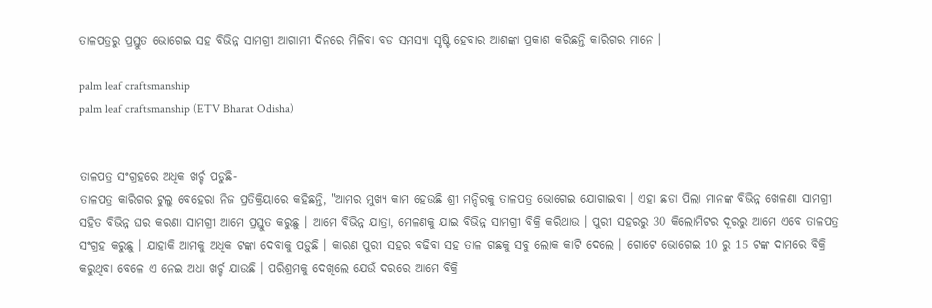ତାଳପତ୍ରରୁ ପ୍ରସ୍ତୁତ ଭୋଗେଇ ସହ ବିଭିନ୍ନ ସାମଗ୍ରୀ ଆଗାମୀ ଦିନରେ ମିଳିବା ବଡ ସମସ୍ୟା ସୃଷ୍ଟି ହେବାର ଆଶଙ୍କା ପ୍ରକାଶ କରିଛନ୍ତି କାରିଗର ମାନେ ।

palm leaf craftsmanship
palm leaf craftsmanship (ETV Bharat Odisha)


ତାଳପତ୍ର ସଂଗ୍ରହରେ ଅଧିକ ଖର୍ଚ୍ଚ ପଡୁଛି-
ତାଳପତ୍ର କାରିଗର ଟୁଲୁ ବେହେରା ନିଜ ପ୍ରତିକ୍ରିୟାରେ କହିଛନ୍ତି, "ଆମର ମୁଖ୍ୟ କାମ ହେଉଛି ଶ୍ରୀ ମନ୍ଦିରକୁ ତାଳପତ୍ର ଭୋଗେଇ ଯୋଗାଇବା । ଏହା ଛଡା ପିଲା ମାନଙ୍କ ବିଭିନ୍ନ ଖେଳଣା ସାମଗ୍ରୀ ସହିତ ବିଭିନ୍ନ ଘର କରଣା ସାମଗ୍ରୀ ଆମେ ପ୍ରସ୍ତୁତ କରୁଛୁ । ଆମେ ବିଭିନ୍ନ ଯାତ୍ରା, ମେଳଣକୁ ଯାଇ ବିଭିନ୍ନ ସାମଗ୍ରୀ ବିକ୍ରି କରିଥାଉ । ପୁରୀ ସହରରୁ 30 କିଲୋମିଟର ଦୂରରୁ ଆମେ ଏବେ ତାଳପତ୍ର ସଂଗ୍ରହ କରୁଛୁ । ଯାହାକି ଆମକୁ ଅଧିକ ଟଙ୍କା ଦେବାକୁ ପଡ଼ୁଛି । କାରଣ ପୁରୀ ସହର ବଢିବା ସହ ତାଳ ଗଛକୁ ସବୁ ଲୋକ କାଟି ଦେଲେ । ଗୋଟେ ଭୋଗେଇ 10 ରୁ 15 ଟଙ୍କ ଦାମରେ ବିକ୍ରି କରୁଥିବା ବେଳେ ଏ ନେଇ ଅଧା ଖର୍ଚ୍ଚ ଯାଉଛି । ପରିଶ୍ରମକୁ ଦେଖିଲେ ଯେଉଁ ଦରରେ ଆମେ ବିକ୍ରି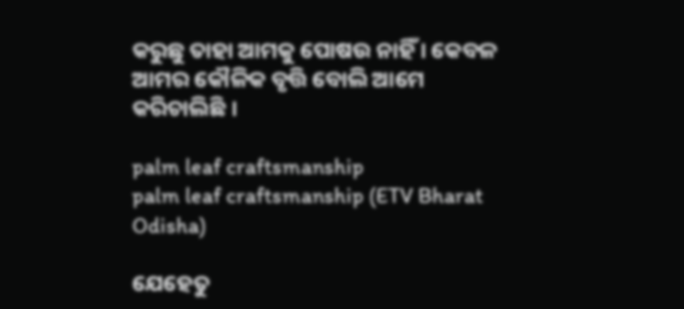କରୁଛୁ ତାହା ଆମକୁ ପୋଷଉ ନାହିଁ । କେବଳ ଆମର କୌଳିକ ବୃତ୍ତି ବୋଲି ଆମେ କରିଚାଲିଛି ।

palm leaf craftsmanship
palm leaf craftsmanship (ETV Bharat Odisha)

ଯେହେତୁ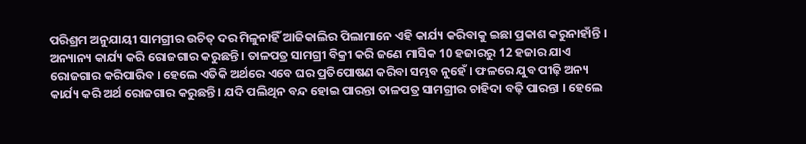ପରିଶ୍ରମ ଅନୁଯାୟୀ ସାମଗ୍ରୀର ଉଚିତ୍ ଦର ମିଳୁନାହିଁ ଆଜିକାଲିର ପିଲାମାନେ ଏହି କାର୍ଯ୍ୟ କରିବାକୁ ଇଛା ପ୍ରକାଶ କରୁନାହାଁନ୍ତି । ଅନ୍ୟାନ୍ୟ କାର୍ଯ୍ୟ କରି ରୋଜଗାର କରୁଛନ୍ତି । ତାଳପତ୍ର ସାମଗ୍ରୀ ବିକ୍ରୀ କରି ଜଣେ ମାସିକ 10 ହଜାରରୁ 12 ହଜାର ଯାଏ ରୋଜଗାର କରିପାରିବ । ହେଲେ ଏତିକି ଅର୍ଥରେ ଏବେ ଘର ପ୍ରତିପୋଷଣ କରିବା ସମ୍ଭବ ନୁହେଁ । ଫଳରେ ଯୁବ ପୀଢ଼ି ଅନ୍ୟ କାର୍ଯ୍ୟ କରି ଅର୍ଥ ରୋଜଗାର କରୁଛନ୍ତି । ଯଦି ପଲିଥିନ ବନ୍ଦ ହୋଇ ପାରନ୍ତା ତାଳପତ୍ର ସାମଗ୍ରୀର ଚାହିଦା ବଢ଼ି ପାରନ୍ତା । ହେଲେ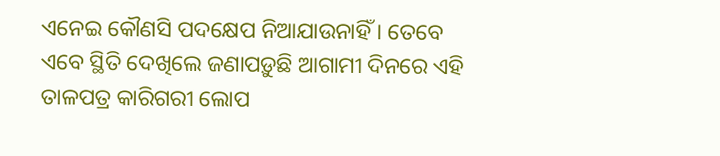ଏନେଇ କୌଣସି ପଦକ୍ଷେପ ନିଆଯାଉନାହିଁ । ତେବେ ଏବେ ସ୍ଥିତି ଦେଖିଲେ ଜଣାପଡ଼ୁଛି ଆଗାମୀ ଦିନରେ ଏହି ତାଳପତ୍ର କାରିଗରୀ ଲୋପ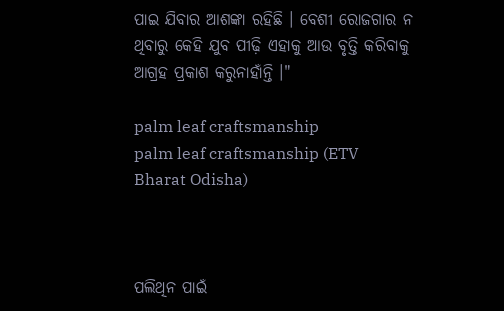ପାଇ ଯିବାର ଆଶଙ୍କା ରହିଛି । ବେଶୀ ରୋଜଗାର ନ ଥିବାରୁ କେହି ଯୁବ ପୀଢ଼ି ଏହାକୁ ଆଉ ବୃତ୍ତି କରିବାକୁ ଆଗ୍ରହ ପ୍ରକାଶ କରୁନାହାଁନ୍ତି ।"

palm leaf craftsmanship
palm leaf craftsmanship (ETV Bharat Odisha)



ପଲିଥିନ ପାଇଁ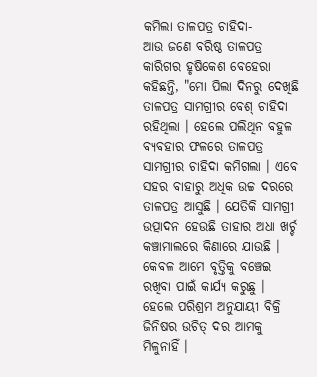କମିଲା ତାଳପତ୍ର ଚାହିଦା-
ଆଉ ଜଣେ ବରିଷ୍ଠ ତାଳପତ୍ର କାରିଗର ହୃଷିକେଶ ବେହେରା କହିଛନ୍ତି, "ମୋ ପିଲା ଦିନରୁ ଦେଖିଛି ତାଳପତ୍ର ସାମଗ୍ରୀର ବେଶ୍ ଚାହିଦା ରହିଥିଲା । ହେଲେ ପଲିଥିନ ବହୁଳ ବ୍ୟବହାର ଫଳରେ ତାଳପତ୍ର ସାମଗ୍ରୀର ଚାହିଦା କମିଗଲା । ଏବେ ସହର ବାହାରୁ ଅଧିକ ଉଚ୍ଚ ଦରରେ ତାଳପତ୍ର ଆସୁଛି । ଯେତିକି ସାମଗ୍ରୀ ଉତ୍ପାଦନ ହେଉଛି ତାହାର ଅଧା ଖର୍ଚ୍ଚ କଞ୍ଚାମାଲରେ କିଣାରେ ଯାଉଛି । କେବଳ ଆମେ ବୃତ୍ତିକୁ ବଞ୍ଚେଇ ରଖିବା ପାଇଁ କାର୍ଯ୍ୟ କରୁଛୁ । ହେଲେ ପରିଶ୍ରମ ଅନୁଯାୟୀ ବିକ୍ରି ଜିନିଷର ଉଚିତ୍ ଦର ଆମକୁ ମିଳୁନାହିଁ ।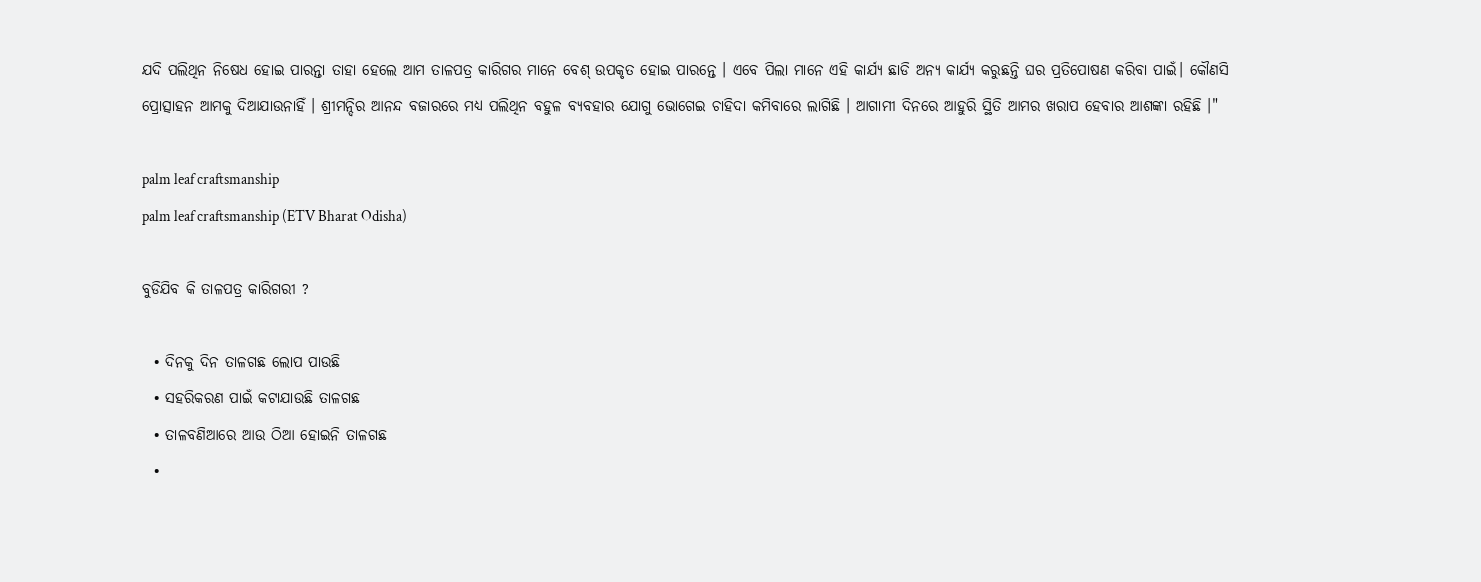ଯଦି ପଲିଥିନ ନିଷେଧ ହୋଇ ପାରନ୍ତା ତାହା ହେଲେ ଆମ ତାଳପତ୍ର କାରିଗର ମାନେ ବେଶ୍ ଉପକୃତ ହୋଇ ପାରନ୍ତେ । ଏବେ ପିଲା ମାନେ ଏହି କାର୍ଯ୍ୟ ଛାଡି ଅନ୍ୟ କାର୍ଯ୍ୟ କରୁଛନ୍ତି ଘର ପ୍ରତିପୋଷଣ କରିବା ପାଇଁ। କୌଣସି ପ୍ରୋତ୍ସାହନ ଆମକୁ ଦିଆଯାଉନାହିଁ । ଶ୍ରୀମନ୍ଦିର ଆନନ୍ଦ ବଜାରରେ ମଧ୍ୟ ପଲିଥିନ ବହୁଳ ବ୍ୟବହାର ଯୋଗୁ ଭୋଗେଇ ଚାହିଦା କମିବାରେ ଲାଗିଛି । ଆଗାମୀ ଦିନରେ ଆହୁରି ସ୍ଥିତି ଆମର ଖରାପ ହେବାର ଆଶଙ୍କା ରହିଛି ।"

palm leaf craftsmanship
palm leaf craftsmanship (ETV Bharat Odisha)

ବୁଡିଯିବ କି ତାଳପତ୍ର କାରିଗରୀ ?

  • ଦିନକୁ ଦିନ ତାଳଗଛ ଲୋପ ପାଉଛି
  • ସହରିକରଣ ପାଇଁ କଟାଯାଉଛି ତାଳଗଛ
  • ତାଳବଣିଆରେ ଆଉ ଠିଆ ହୋଇନି ତାଳଗଛ
  •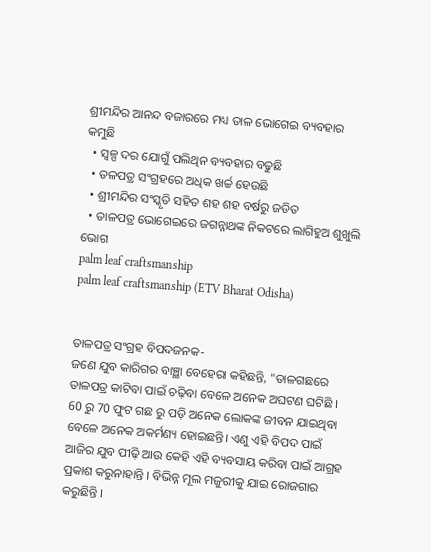ଶ୍ରୀମନ୍ଦିର ଆନନ୍ଦ ବଜାରରେ ମଧ୍ୟ ତାଳ ଭୋଗେଇ ବ୍ୟବହାର କମୁଛି
  • ସ୍ୱଳ୍ପ ଦର ଯୋଗୁଁ ପଲିଥିନ ବ୍ୟବହାର ବଢୁଛି
  • ତଳପତ୍ର ସଂଗ୍ରହରେ ଅଧିକ ଖର୍ଚ୍ଚ ହେଉଛି
  • ଶ୍ରୀମନ୍ଦିର ସଂସ୍କୃତି ସହିତ ଶହ ଶହ ବର୍ଷରୁ ଜଡିତ
  • ତାଳପତ୍ର ଭୋଗେଇରେ ଜଗନ୍ନାଥଙ୍କ ନିକଟରେ ଲାଗିହୁଅ ଶୁଖୁଲି ଭୋଗ
palm leaf craftsmanship
palm leaf craftsmanship (ETV Bharat Odisha)


ତାଳପତ୍ର ସଂଗ୍ରହ ବିପଦଜନକ-
ଜଣେ ଯୁବ କାରିଗର ବାଞ୍ଛା ବେହେରା କହିଛନ୍ତି, "ତାଳଗଛରେ ତାଳପତ୍ର କାଟିବା ପାଇଁ ଚଢ଼ିବା ବେଳେ ଅନେକ ଅଘଟଣ ଘଟିଛି । 60 ରୁ 70 ଫୁଟ ଗଛ ରୁ ପଡ଼ି ଅନେକ ଲୋକଙ୍କ ଜୀବନ ଯାଇଥିବା ବେଳେ ଅନେକ ଅକର୍ମଣ୍ୟ ହୋଇଛନ୍ତି। ଏଣୁ ଏହି ବିପଦ ପାଇଁ ଆଜିର ଯୁବ ପୀଢ଼ି ଆଉ କେହି ଏହି ବ୍ୟବସାୟ କରିବା ପାଇଁ ଆଗ୍ରହ ପ୍ରକାଶ କରୁନାହାନ୍ତି । ବିଭିନ୍ନ ମୂଲ ମଜୁରୀକୁ ଯାଇ ରୋଜଗାର କରୁଛିନ୍ତି ।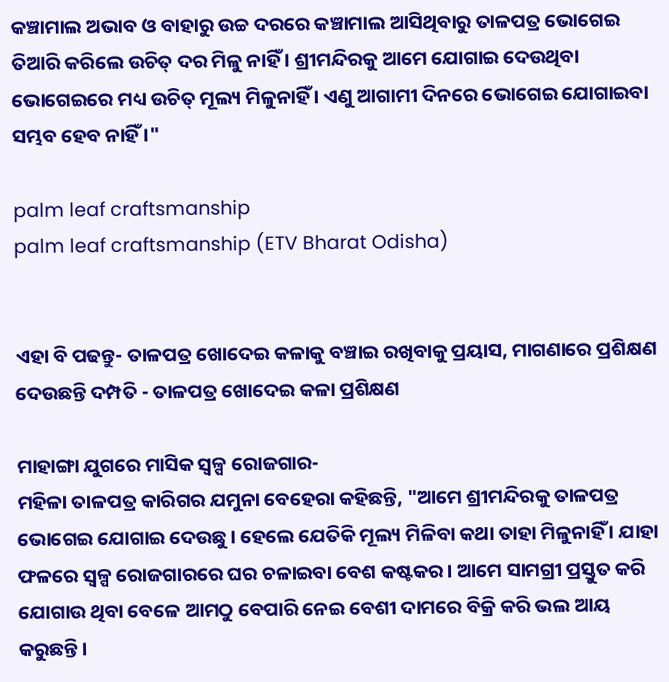କଞ୍ଚାମାଲ ଅଭାବ ଓ ବାହାରୁ ଉଚ୍ଚ ଦରରେ କଞ୍ଚାମାଲ ଆସିଥିବାରୁ ତାଳପତ୍ର ଭୋଗେଇ ତିଆରି କରିଲେ ଉଚିତ୍ ଦର ମିଳୁ ନାହିଁ । ଶ୍ରୀମନ୍ଦିରକୁ ଆମେ ଯୋଗାଇ ଦେଉଥିବା ଭୋଗେଇରେ ମଧ୍ୟ ଉଚିତ୍ ମୂଲ୍ୟ ମିଳୁନାହିଁ । ଏଣୁ ଆଗାମୀ ଦିନରେ ଭୋଗେଇ ଯୋଗାଇବା ସମ୍ଭବ ହେବ ନାହିଁ ।"

palm leaf craftsmanship
palm leaf craftsmanship (ETV Bharat Odisha)


ଏହା ବି ପଢନ୍ତୁ- ତାଳପତ୍ର ଖୋଦେଇ କଳାକୁ ବଞ୍ଚାଇ ରଖିବାକୁ ପ୍ରୟାସ, ମାଗଣାରେ ପ୍ରଶିକ୍ଷଣ ଦେଉଛନ୍ତି ଦମ୍ପତି - ତାଳପତ୍ର ଖୋଦେଇ କଳା ପ୍ରଶିକ୍ଷଣ

ମାହାଙ୍ଗା ଯୁଗରେ ମାସିକ ସ୍ୱଳ୍ପ ରୋଜଗାର-
ମହିଳା ତାଳପତ୍ର କାରିଗର ଯମୁନା ବେହେରା କହିଛନ୍ତି, "ଆମେ ଶ୍ରୀମନ୍ଦିରକୁ ତାଳପତ୍ର ଭୋଗେଇ ଯୋଗାଇ ଦେଉଛୁ। ହେଲେ ଯେତିକି ମୂଲ୍ୟ ମିଳିବା କଥା ତାହା ମିଳୁନାହିଁ । ଯାହା ଫଳରେ ସ୍ୱଳ୍ପ ରୋଜଗାରରେ ଘର ଚଳାଇବା ବେଶ କଷ୍ଟକର। ଆମେ ସାମଗ୍ରୀ ପ୍ରସ୍ତୁତ କରି ଯୋଗାଉ ଥିବା ବେଳେ ଆମଠୁ ବେପାରି ନେଇ ବେଶୀ ଦାମରେ ବିକ୍ରି କରି ଭଲ ଆୟ କରୁଛନ୍ତି।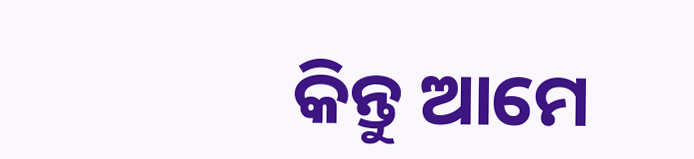କିନ୍ତୁ ଆମେ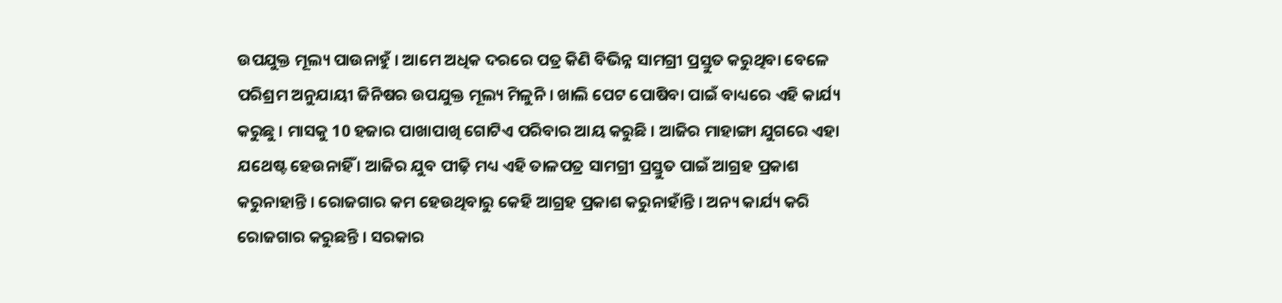ଉପଯୁକ୍ତ ମୂଲ୍ୟ ପାଉନାହୁଁ । ଆମେ ଅଧିକ ଦରରେ ପତ୍ର କିଣି ବିଭିନ୍ନ ସାମଗ୍ରୀ ପ୍ରସ୍ତୁତ କରୁଥିବା ବେଳେ ପରିଶ୍ରମ ଅନୁଯାୟୀ ଜିନିଷର ଉପଯୁକ୍ତ ମୂଲ୍ୟ ମିଳୁନି । ଖାଲି ପେଟ ପୋଷିବା ପାଇଁ ବାଧ୍ୟରେ ଏହି କାର୍ଯ୍ୟ କରୁଛୁ । ମାସକୁ 10 ହଜାର ପାଖାପାଖି ଗୋଟିଏ ପରିବାର ଆୟ କରୁଛି । ଆଜିର ମାହାଙ୍ଗା ଯୁଗରେ ଏହା ଯଥେଷ୍ଟ ହେଉନାହିଁ । ଆଜିର ଯୁବ ପୀଢ଼ି ମଧ୍ୟ ଏହି ତାଳପତ୍ର ସାମଗ୍ରୀ ପ୍ରସ୍ତୁତ ପାଇଁ ଆଗ୍ରହ ପ୍ରକାଶ କରୁନାହାନ୍ତି । ରୋଜଗାର କମ ହେଉଥିବାରୁ କେହି ଆଗ୍ରହ ପ୍ରକାଶ କରୁନାହାଁନ୍ତି । ଅନ୍ୟ କାର୍ଯ୍ୟ କରି ରୋଜଗାର କରୁଛନ୍ତି । ସରକାର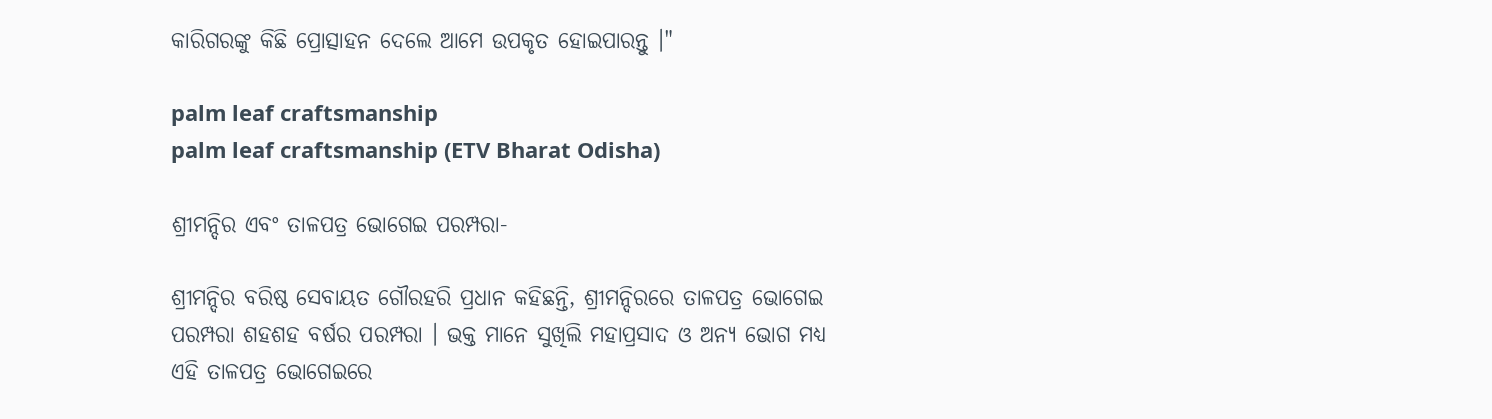କାରିଗରଙ୍କୁ କିଛି ପ୍ରୋତ୍ସାହନ ଦେଲେ ଆମେ ଉପକୃତ ହୋଇପାରନ୍ତୁ ।"

palm leaf craftsmanship
palm leaf craftsmanship (ETV Bharat Odisha)

ଶ୍ରୀମନ୍ଦିର ଏବଂ ତାଳପତ୍ର ଭୋଗେଇ ପରମ୍ପରା-

ଶ୍ରୀମନ୍ଦିର ବରିଷ୍ଠ ସେବାୟତ ଗୌରହରି ପ୍ରଧାନ କହିଛନ୍ତି, ଶ୍ରୀମନ୍ଦିରରେ ତାଳପତ୍ର ଭୋଗେଇ ପରମ୍ପରା ଶହଶହ ବର୍ଷର ପରମ୍ପରା । ଭକ୍ତ ମାନେ ସୁଖିଲି ମହାପ୍ରସାଦ ଓ ଅନ୍ୟ ଭୋଗ ମଧ୍ୟ ଏହି ତାଳପତ୍ର ଭୋଗେଇରେ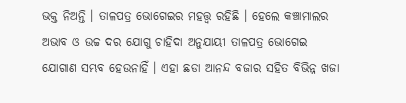ଭକ୍ତ ନିଅନ୍ତି । ତାଳପତ୍ର ଭୋଗେଇର ମହତ୍ତ୍ଵ ରହିଛି । ହେଲେ କଞ୍ଚାମାଲର ଅଭାବ ଓ ଉଚ୍ଚ ଦର ଯୋଗୁ ଚାହିଦା ଅନୁଯାୟୀ ତାଳପତ୍ର ଭୋଗେଇ ଯୋଗାଣ ସମ୍ଭବ ହେଉନାହିଁ । ଏହା ଛଡା ଆନନ୍ଦ ବଜାର ସହିତ ବିଭିନ୍ନ ଖଜା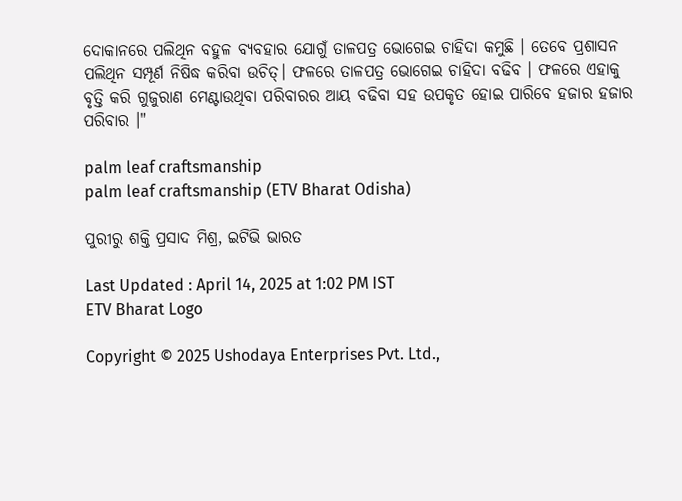ଦୋକାନରେ ପଲିଥିନ ବହୁଳ ବ୍ୟବହାର ଯୋଗୁଁ ତାଳପତ୍ର ଭୋଗେଇ ଚାହିଦା କମୁଛି । ତେବେ ପ୍ରଶାସନ ପଲିଥିନ ସମ୍ପୂର୍ଣ ନିଷିଦ୍ଧ କରିବା ଉଚିତ୍। ଫଳରେ ତାଳପତ୍ର ଭୋଗେଇ ଚାହିଦା ବଢିବ । ଫଳରେ ଏହାକୁ ବୃତ୍ତି କରି ଗୁଜୁରାଣ ମେଣ୍ଟାଉଥିବା ପରିବାରର ଆୟ ବଢିବା ସହ ଉପକୃତ ହୋଇ ପାରିବେ ହଜାର ହଜାର ପରିବାର ।"

palm leaf craftsmanship
palm leaf craftsmanship (ETV Bharat Odisha)

ପୁରୀରୁ ଶକ୍ତି ପ୍ରସାଦ ମିଶ୍ର, ଇଟିଭି ଭାରତ

Last Updated : April 14, 2025 at 1:02 PM IST
ETV Bharat Logo

Copyright © 2025 Ushodaya Enterprises Pvt. Ltd.,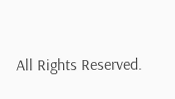All Rights Reserved.